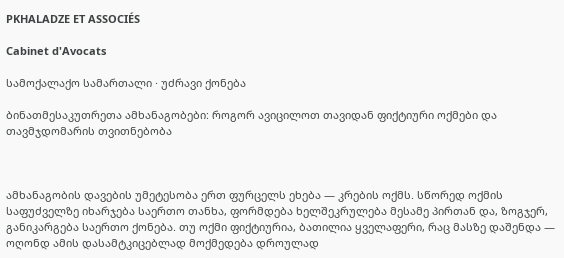PKHALADZE ET ASSOCIÉS

Cabinet d'Avocats

სამოქალაქო სამართალი · უძრავი ქონება

ბინათმესაკუთრეთა ამხანაგობები: როგორ ავიცილოთ თავიდან ფიქტიური ოქმები და თავმჯდომარის თვითნებობა



ამხანაგობის დავების უმეტესობა ერთ ფურცელს ეხება — კრების ოქმს. სწორედ ოქმის საფუძველზე იხარჯება საერთო თანხა, ფორმდება ხელშეკრულება მესამე პირთან და, ზოგჯერ, განიკარგება საერთო ქონება. თუ ოქმი ფიქტიურია, ბათილია ყველაფერი, რაც მასზე დაშენდა — ოღონდ ამის დასამტკიცებლად მოქმედება დროულად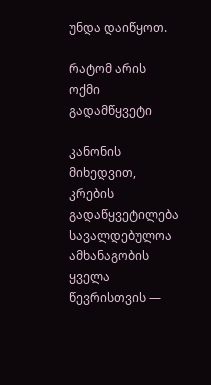უნდა დაიწყოთ.

რატომ არის ოქმი გადამწყვეტი

კანონის მიხედვით, კრების გადაწყვეტილება სავალდებულოა ამხანაგობის ყველა წევრისთვის —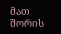მათ შორის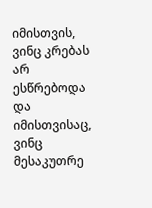იმისთვის, ვინც კრებას არ ესწრებოდა და იმისთვისაც, ვინც მესაკუთრე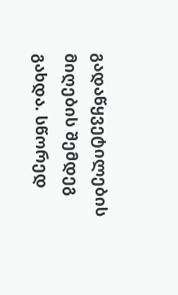გადაწყვეტილების მიღების შემდეგ გახდა. სწორედ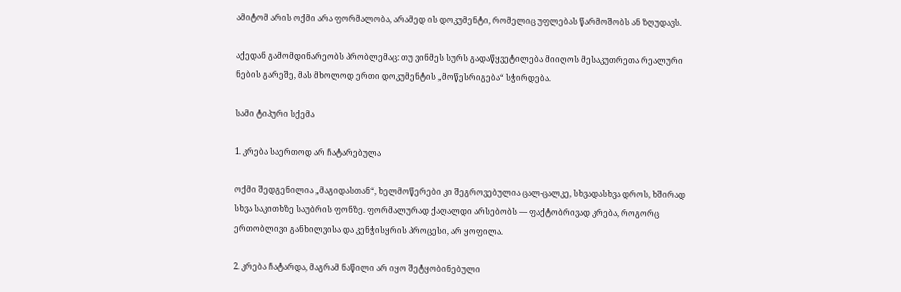ამიტომ არის ოქმი არა ფორმალობა, არამედ ის დოკუმენტი, რომელიც უფლებას წარმოშობს ან ზღუდავს.

აქედან გამომდინარეობს პრობლემაც: თუ ვინმეს სურს გადაწყვეტილება მიიღოს მესაკუთრეთა რეალური ნების გარეშე, მას მხოლოდ ერთი დოკუმენტის „მოწესრიგება“ სჭირდება.

სამი ტიპური სქემა

1. კრება საერთოდ არ ჩატარებულა

ოქმი შედგენილია „მაგიდასთან“, ხელმოწერები კი შეგროვებულია ცალ-ცალკე, სხვადასხვა დროს, ხშირად სხვა საკითხზე საუბრის ფონზე. ფორმალურად ქაღალდი არსებობს — ფაქტობრივად კრება, როგორც ერთობლივი განხილვისა და კენჭისყრის პროცესი, არ ყოფილა.

2. კრება ჩატარდა, მაგრამ ნაწილი არ იყო შეტყობინებული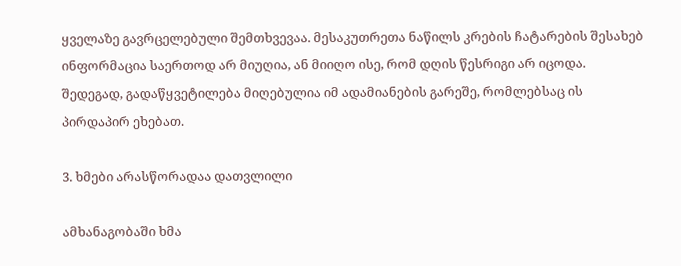ყველაზე გავრცელებული შემთხვევაა. მესაკუთრეთა ნაწილს კრების ჩატარების შესახებ ინფორმაცია საერთოდ არ მიუღია, ან მიიღო ისე, რომ დღის წესრიგი არ იცოდა. შედეგად, გადაწყვეტილება მიღებულია იმ ადამიანების გარეშე, რომლებსაც ის პირდაპირ ეხებათ.

3. ხმები არასწორადაა დათვლილი

ამხანაგობაში ხმა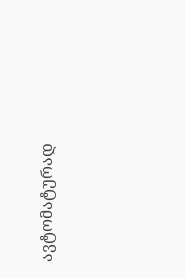ავტომატურად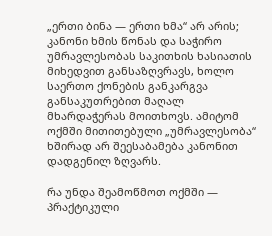„ერთი ბინა — ერთი ხმა“ არ არის; კანონი ხმის წონას და საჭირო უმრავლესობას საკითხის ხასიათის მიხედვით განსაზღვრავს, ხოლო საერთო ქონების განკარგვა განსაკუთრებით მაღალ მხარდაჭერას მოითხოვს. ამიტომ ოქმში მითითებული „უმრავლესობა“ ხშირად არ შეესაბამება კანონით დადგენილ ზღვარს.

რა უნდა შეამოწმოთ ოქმში — პრაქტიკული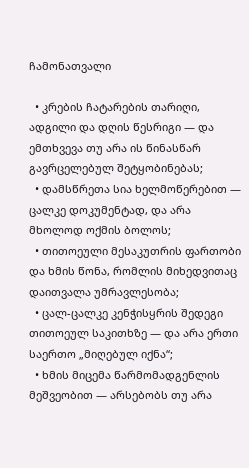ჩამონათვალი

  • კრების ჩატარების თარიღი, ადგილი და დღის წესრიგი — და ემთხვევა თუ არა ის წინასწარ გავრცელებულ შეტყობინებას;
  • დამსწრეთა სია ხელმოწერებით — ცალკე დოკუმენტად, და არა მხოლოდ ოქმის ბოლოს;
  • თითოეული მესაკუთრის ფართობი და ხმის წონა, რომლის მიხედვითაც დაითვალა უმრავლესობა;
  • ცალ-ცალკე კენჭისყრის შედეგი თითოეულ საკითხზე — და არა ერთი საერთო „მიღებულ იქნა“;
  • ხმის მიცემა წარმომადგენლის მეშვეობით — არსებობს თუ არა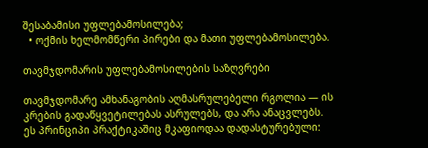შესაბამისი უფლებამოსილება;
  • ოქმის ხელმომწერი პირები და მათი უფლებამოსილება.

თავმჯდომარის უფლებამოსილების საზღვრები

თავმჯდომარე ამხანაგობის აღმასრულებელი რგოლია — ის კრების გადაწყვეტილებას ასრულებს, და არა ანაცვლებს. ეს პრინციპი პრაქტიკაშიც მკაფიოდაა დადასტურებული: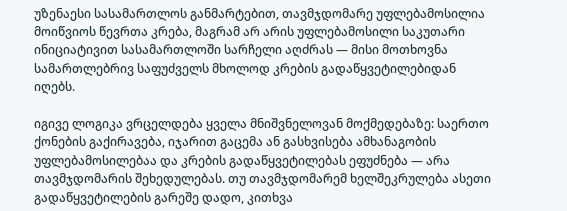უზენაესი სასამართლოს განმარტებით, თავმჯდომარე უფლებამოსილია მოიწვიოს წევრთა კრება, მაგრამ არ არის უფლებამოსილი საკუთარი ინიციატივით სასამართლოში სარჩელი აღძრას — მისი მოთხოვნა სამართლებრივ საფუძველს მხოლოდ კრების გადაწყვეტილებიდან იღებს.

იგივე ლოგიკა ვრცელდება ყველა მნიშვნელოვან მოქმედებაზე: საერთო ქონების გაქირავება, იჯარით გაცემა ან გასხვისება ამხანაგობის უფლებამოსილებაა და კრების გადაწყვეტილებას ეფუძნება — არა თავმჯდომარის შეხედულებას. თუ თავმჯდომარემ ხელშეკრულება ასეთი გადაწყვეტილების გარეშე დადო, კითხვა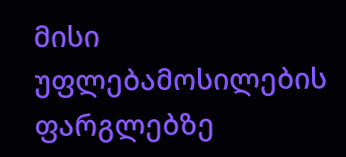მისი უფლებამოსილების ფარგლებზე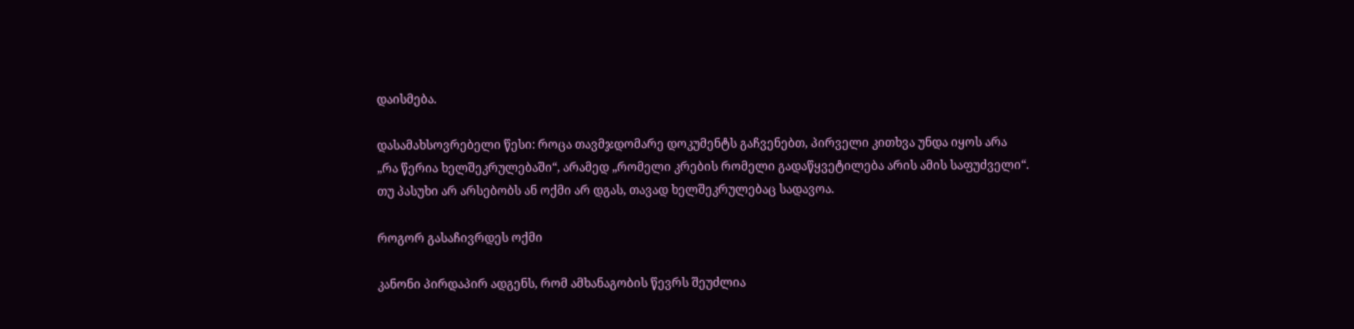დაისმება.

დასამახსოვრებელი წესი: როცა თავმჯდომარე დოკუმენტს გაჩვენებთ, პირველი კითხვა უნდა იყოს არა „რა წერია ხელშეკრულებაში“, არამედ „რომელი კრების რომელი გადაწყვეტილება არის ამის საფუძველი“. თუ პასუხი არ არსებობს ან ოქმი არ დგას, თავად ხელშეკრულებაც სადავოა.

როგორ გასაჩივრდეს ოქმი

კანონი პირდაპირ ადგენს, რომ ამხანაგობის წევრს შეუძლია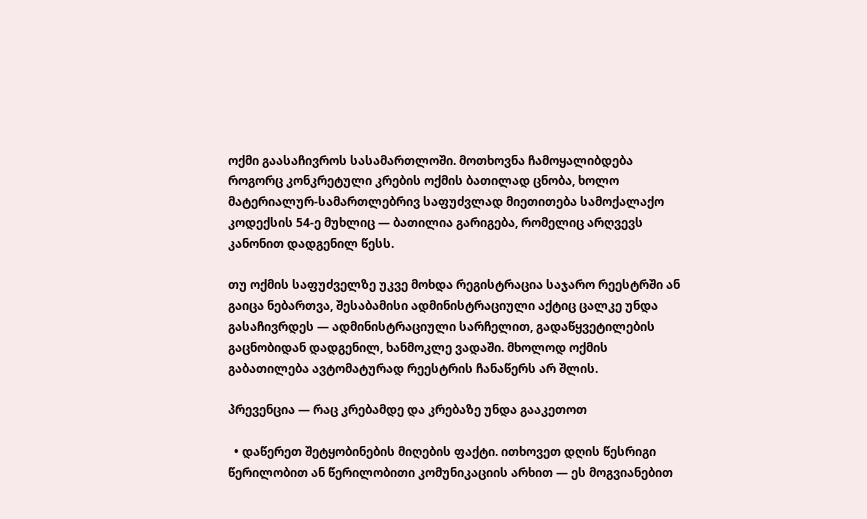ოქმი გაასაჩივროს სასამართლოში. მოთხოვნა ჩამოყალიბდება როგორც კონკრეტული კრების ოქმის ბათილად ცნობა, ხოლო მატერიალურ-სამართლებრივ საფუძვლად მიეთითება სამოქალაქო კოდექსის 54-ე მუხლიც — ბათილია გარიგება, რომელიც არღვევს კანონით დადგენილ წესს.

თუ ოქმის საფუძველზე უკვე მოხდა რეგისტრაცია საჯარო რეესტრში ან გაიცა ნებართვა, შესაბამისი ადმინისტრაციული აქტიც ცალკე უნდა გასაჩივრდეს — ადმინისტრაციული სარჩელით, გადაწყვეტილების გაცნობიდან დადგენილ, ხანმოკლე ვადაში. მხოლოდ ოქმის გაბათილება ავტომატურად რეესტრის ჩანაწერს არ შლის.

პრევენცია — რაც კრებამდე და კრებაზე უნდა გააკეთოთ

  • დაწერეთ შეტყობინების მიღების ფაქტი. ითხოვეთ დღის წესრიგი წერილობით ან წერილობითი კომუნიკაციის არხით — ეს მოგვიანებით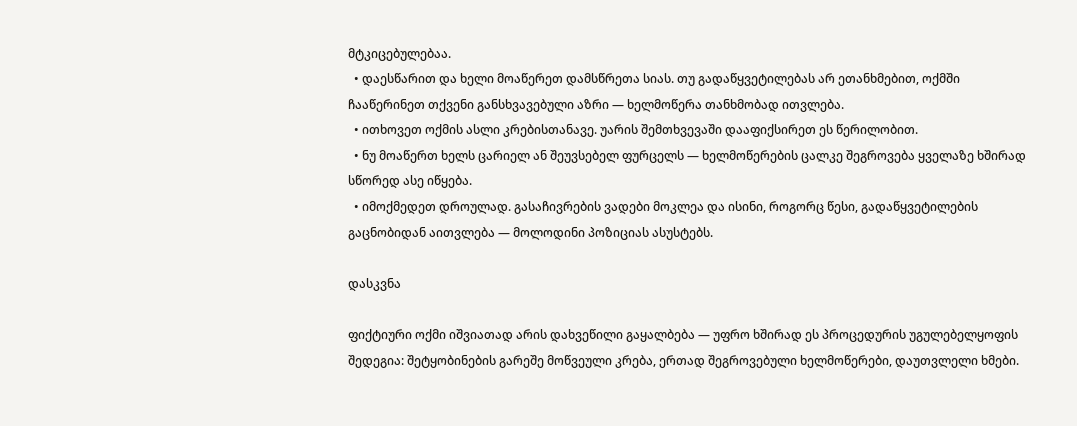მტკიცებულებაა.
  • დაესწარით და ხელი მოაწერეთ დამსწრეთა სიას. თუ გადაწყვეტილებას არ ეთანხმებით, ოქმში ჩააწერინეთ თქვენი განსხვავებული აზრი — ხელმოწერა თანხმობად ითვლება.
  • ითხოვეთ ოქმის ასლი კრებისთანავე. უარის შემთხვევაში დააფიქსირეთ ეს წერილობით.
  • ნუ მოაწერთ ხელს ცარიელ ან შეუვსებელ ფურცელს — ხელმოწერების ცალკე შეგროვება ყველაზე ხშირად სწორედ ასე იწყება.
  • იმოქმედეთ დროულად. გასაჩივრების ვადები მოკლეა და ისინი, როგორც წესი, გადაწყვეტილების გაცნობიდან აითვლება — მოლოდინი პოზიციას ასუსტებს.

დასკვნა

ფიქტიური ოქმი იშვიათად არის დახვეწილი გაყალბება — უფრო ხშირად ეს პროცედურის უგულებელყოფის შედეგია: შეტყობინების გარეშე მოწვეული კრება, ერთად შეგროვებული ხელმოწერები, დაუთვლელი ხმები.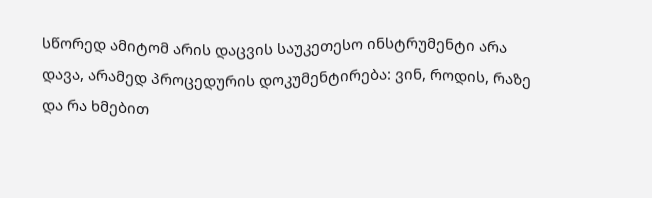სწორედ ამიტომ არის დაცვის საუკეთესო ინსტრუმენტი არა დავა, არამედ პროცედურის დოკუმენტირება: ვინ, როდის, რაზე და რა ხმებით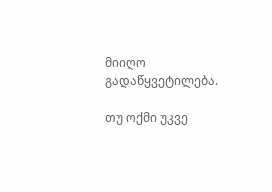მიიღო გადაწყვეტილება.

თუ ოქმი უკვე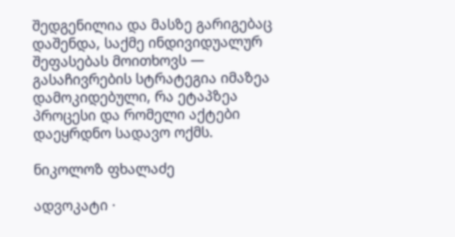შედგენილია და მასზე გარიგებაც დაშენდა, საქმე ინდივიდუალურ შეფასებას მოითხოვს — გასაჩივრების სტრატეგია იმაზეა დამოკიდებული, რა ეტაპზეა პროცესი და რომელი აქტები დაეყრდნო სადავო ოქმს.

ნიკოლოზ ფხალაძე

ადვოკატი ·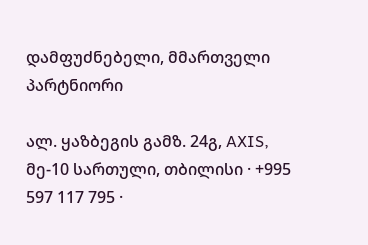დამფუძნებელი, მმართველი პარტნიორი

ალ. ყაზბეგის გამზ. 24გ, AXIS, მე-10 სართული, თბილისი · +995 597 117 795 ·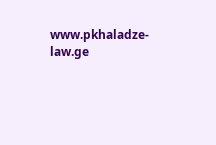www.pkhaladze-law.ge